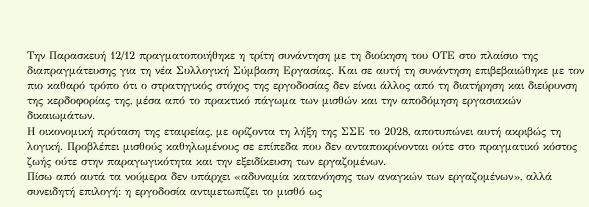Την Παρασκευή 12/12 πραγματοποιήθηκε η τρίτη συνάντηση με τη διοίκηση του ΟΤΕ στο πλαίσιο της διαπραγμάτευσης για τη νέα Συλλογική Σύμβαση Εργασίας. Και σε αυτή τη συνάντηση επιβεβαιώθηκε με τον πιο καθαρό τρόπο ότι ο στρατηγικός στόχος της εργοδοσίας δεν είναι άλλος από τη διατήρηση και διεύρυνση της κερδοφορίας της, μέσα από το πρακτικό πάγωμα των μισθών και την αποδόμηση εργασιακών δικαιωμάτων.
Η οικονομική πρόταση της εταιρείας, με ορίζοντα τη λήξη της ΣΣΕ το 2028, αποτυπώνει αυτή ακριβώς τη λογική. Προβλέπει μισθούς καθηλωμένους σε επίπεδα που δεν ανταποκρίνονται ούτε στο πραγματικό κόστος ζωής ούτε στην παραγωγικότητα και την εξειδίκευση των εργαζομένων.
Πίσω από αυτά τα νούμερα δεν υπάρχει «αδυναμία κατανόησης των αναγκών των εργαζομένων», αλλά συνειδητή επιλογή: η εργοδοσία αντιμετωπίζει το μισθό ως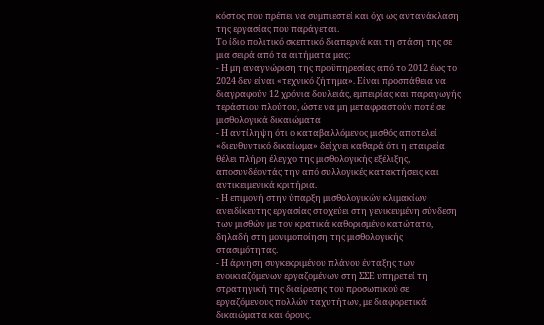κόστος που πρέπει να συμπιεστεί και όχι ως αντανάκλαση της εργασίας που παράγεται.
Το ίδιο πολιτικό σκεπτικό διαπερνά και τη στάση της σε μια σειρά από τα αιτήματα μας:
- Η μη αναγνώριση της προϋπηρεσίας από το 2012 έως το 2024 δεν είναι «τεχνικό ζήτημα». Είναι προσπάθεια να διαγραφούν 12 χρόνια δουλειάς, εμπειρίας και παραγωγής τεράστιου πλούτου, ώστε να μη μεταφραστούν ποτέ σε μισθολογικά δικαιώματα
- Η αντίληψη ότι ο καταβαλλόμενος μισθός αποτελεί «διευθυντικό δικαίωμα» δείχνει καθαρά ότι η εταιρεία θέλει πλήρη έλεγχο της μισθολογικής εξέλιξης, αποσυνδέοντάς την από συλλογικές κατακτήσεις και αντικειμενικά κριτήρια.
- Η επιμονή στην ύπαρξη μισθολογικών κλιμακίων ανειδίκευτης εργασίας στοχεύει στη γενικευμένη σύνδεση των μισθών με τον κρατικά καθορισμένο κατώτατο, δηλαδή στη μονιμοποίηση της μισθολογικής στασιμότητας.
- Η άρνηση συγκεκριμένου πλάνου ένταξης των ενοικιαζόμενων εργαζομένων στη ΣΣΕ υπηρετεί τη στρατηγική της διαίρεσης του προσωπικού σε εργαζόμενους πολλών ταχυτήτων, με διαφορετικά δικαιώματα και όρους.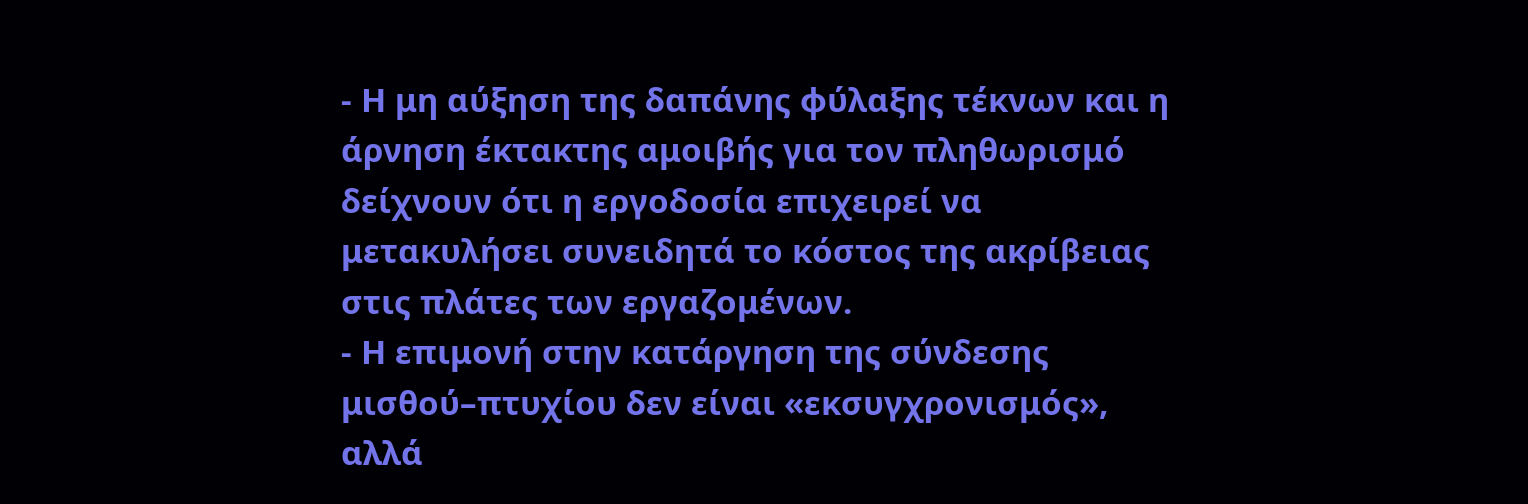- Η μη αύξηση της δαπάνης φύλαξης τέκνων και η άρνηση έκτακτης αμοιβής για τον πληθωρισμό δείχνουν ότι η εργοδοσία επιχειρεί να μετακυλήσει συνειδητά το κόστος της ακρίβειας στις πλάτες των εργαζομένων.
- Η επιμονή στην κατάργηση της σύνδεσης μισθού–πτυχίου δεν είναι «εκσυγχρονισμός», αλλά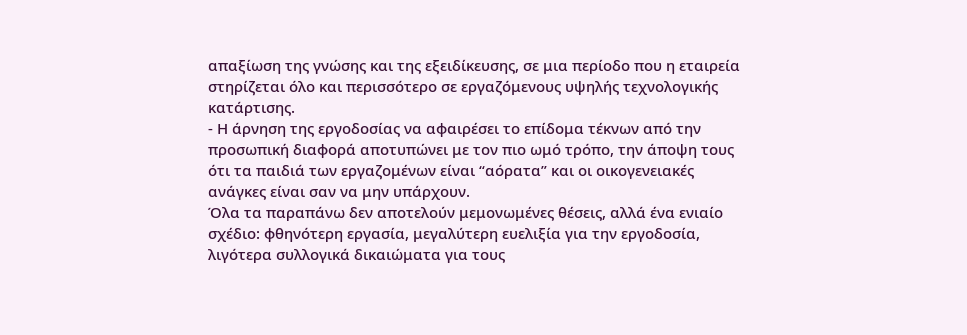απαξίωση της γνώσης και της εξειδίκευσης, σε μια περίοδο που η εταιρεία στηρίζεται όλο και περισσότερο σε εργαζόμενους υψηλής τεχνολογικής κατάρτισης.
- Η άρνηση της εργοδοσίας να αφαιρέσει το επίδομα τέκνων από την προσωπική διαφορά αποτυπώνει με τον πιο ωμό τρόπο, την άποψη τους ότι τα παιδιά των εργαζομένων είναι “αόρατα” και οι οικογενειακές ανάγκες είναι σαν να μην υπάρχουν.
Όλα τα παραπάνω δεν αποτελούν μεμονωμένες θέσεις, αλλά ένα ενιαίο σχέδιο: φθηνότερη εργασία, μεγαλύτερη ευελιξία για την εργοδοσία, λιγότερα συλλογικά δικαιώματα για τους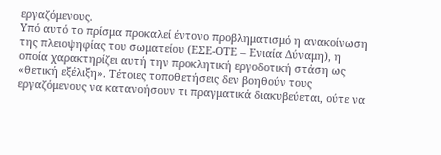εργαζόμενους.
Υπό αυτό το πρίσμα προκαλεί έντονο προβληματισμό η ανακοίνωση της πλειοψηφίας του σωματείου (ΕΣΕ-ΟΤΕ – Ενιαία Δύναμη), η οποία χαρακτηρίζει αυτή την προκλητική εργοδοτική στάση ως «θετική εξέλιξη». Τέτοιες τοποθετήσεις δεν βοηθούν τους εργαζόμενους να κατανοήσουν τι πραγματικά διακυβεύεται, ούτε να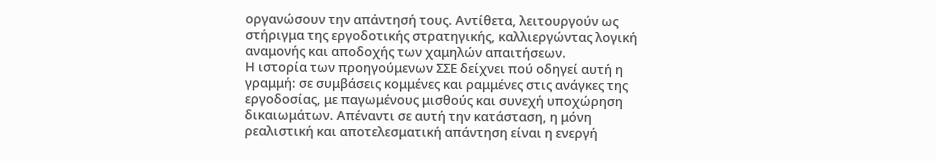οργανώσουν την απάντησή τους. Αντίθετα, λειτουργούν ως στήριγμα της εργοδοτικής στρατηγικής, καλλιεργώντας λογική αναμονής και αποδοχής των χαμηλών απαιτήσεων.
Η ιστορία των προηγούμενων ΣΣΕ δείχνει πού οδηγεί αυτή η γραμμή: σε συμβάσεις κομμένες και ραμμένες στις ανάγκες της εργοδοσίας, με παγωμένους μισθούς και συνεχή υποχώρηση δικαιωμάτων. Απέναντι σε αυτή την κατάσταση, η μόνη ρεαλιστική και αποτελεσματική απάντηση είναι η ενεργή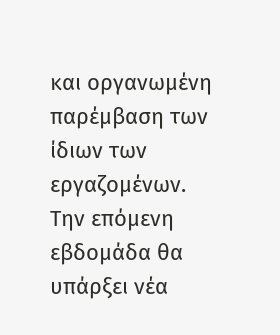και οργανωμένη παρέμβαση των ίδιων των εργαζομένων.
Την επόμενη εβδομάδα θα υπάρξει νέα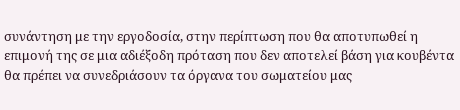συνάντηση με την εργοδοσία, στην περίπτωση που θα αποτυπωθεί η επιμονή της σε μια αδιέξοδη πρόταση που δεν αποτελεί βάση για κουβέντα θα πρέπει να συνεδριάσουν τα όργανα του σωματείου μας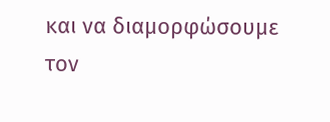και να διαμορφώσουμε τον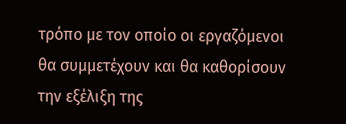τρόπο με τον οποίο οι εργαζόμενοι θα συμμετέχουν και θα καθορίσουν την εξέλιξη της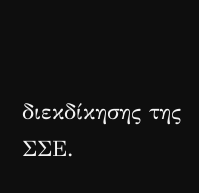διεκδίκησης της ΣΣΕ.